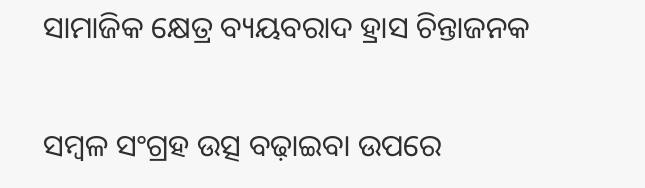ସାମାଜିକ କ୍ଷେତ୍ର ବ୍ୟୟବରାଦ ହ୍ରାସ ଚିନ୍ତାଜନକ

ସମ୍ବଳ ସଂଗ୍ରହ ଉତ୍ସ ବଢ଼ାଇବା ଉପରେ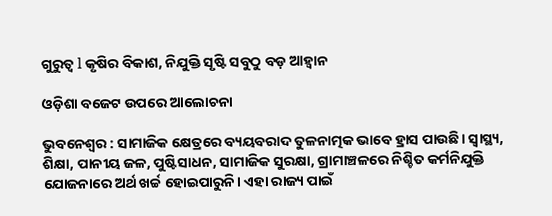ଗୁରୁତ୍ବ l କୃଷିର ବିକାଶ, ନିଯୁକ୍ତି ସୃଷ୍ଟି ସବୁଠୁ ବଡ଼ ଆହ୍ବାନ

ଓଡ଼ିଶା ବଜେଟ ଉପରେ ଆଲୋଚନା

ଭୁବନେଶ୍ବର : ସାମାଜିକ କ୍ଷେତ୍ରରେ ବ୍ୟୟବରାଦ ତୁଳନାତ୍ମକ ଭାବେ ହ୍ରାସ ପାଉଛି। ସ୍ବାସ୍ଥ୍ୟ, ଶିକ୍ଷା, ପାନୀୟ ଜଳ, ପୁଷ୍ଟିସାଧନ, ସାମାଜିକ ସୁରକ୍ଷା, ଗ୍ରାମାଞ୍ଚଳରେ ନିଶ୍ଚିତ କର୍ମନିଯୁକ୍ତି ଯୋଜନାରେ ଅର୍ଥ ଖର୍ଚ୍ଚ ହୋଇପାରୁନି। ଏହା ରାଜ୍ୟ ପାଇଁ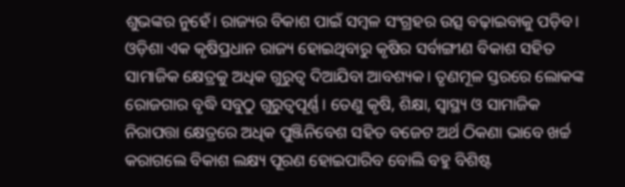ଶୁଭଙ୍କର ନୁହେଁ। ରାଜ୍ୟର ବିକାଶ ପାଇଁ ସମ୍ବଳ ସଂଗ୍ରହର ଉତ୍ସ ବଢ଼ାଇବାକୁ ପଡ଼ିବ। ଓଡ଼ିଶା ଏକ କୃଷିପ୍ରଧାନ ରାଜ୍ୟ ହୋଇଥିବାରୁ କୃଷିର ସର୍ବାଙ୍ଗୀଣ ବିକାଶ ସହିତ ସାମାଜିକ କ୍ଷେତ୍ରକୁ ଅଧିକ ଗୁରୁତ୍ବ ଦିଆଯିବା ଆବଶ୍ୟକ। ତୃଣମୂଳ ସ୍ତରରେ ଲୋକଙ୍କ ରୋଜଗାର ବୃଦ୍ଧି ସବୁଠୁ ଗୁରୁତ୍ବପୂର୍ଣ୍ଣ। ତେଣୁ କୃଷି, ଶିକ୍ଷା, ସ୍ବାସ୍ଥ୍ୟ ଓ ସାମାଜିକ ନିରାପତ୍ତା କ୍ଷେତ୍ରରେ ଅଧିକ ପୁଞ୍ଜିନିବେଶ ସହିତ ବଜେଟ ଅର୍ଥ ଠିକଣା ଭାବେ ଖର୍ଚ୍ଚ କରାଗଲେ ବିକାଶ ଲକ୍ଷ୍ୟ ପୂରଣ ହୋଇପାରିବ ବୋଲି ବହୁ ବିଶିଷ୍ଟ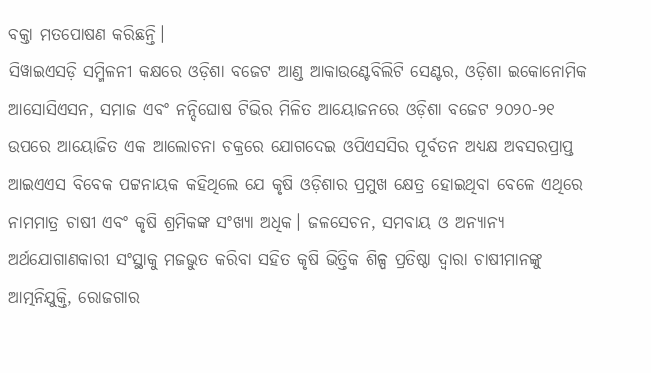ବକ୍ତା ମତପୋଷଣ କରିଛନ୍ତି।
ସିୱାଇଏସଡ଼ି ସମ୍ମିଳନୀ କକ୍ଷରେ ଓଡ଼ିଶା ବଜେଟ ଆଣ୍ଡ ଆକାଉଣ୍ଟେବିଲିଟି ସେଣ୍ଟର, ଓଡ଼ିଶା ଇକୋନୋ‌ମିକ ଆସୋସିଏସନ, ସମାଜ ଏବଂ ନନ୍ଦିଘୋଷ ଟିଭିର ମିଳିତ ଆୟୋଜନରେ ଓଡ଼ିଶା ବଜେଟ ୨୦୨୦-୨୧ ଉପରେ ଆୟୋଜିତ ଏକ ଆଲୋଚନା ଚକ୍ରରେ ଯୋଗଦେଇ ଓପିଏସସିର ପୂର୍ବତନ ଅଧ୍ୟକ୍ଷ ଅବସରପ୍ରାପ୍ତ ଆଇଏଏସ ବିବେକ ପଟ୍ଟନାୟକ କହିଥିଲେ ଯେ କୃଷି ଓଡ଼ିଶାର ପ୍ରମୁଖ କ୍ଷେତ୍ର ହୋଇଥିବା ବେଳେ ଏଥିରେ ନାମମାତ୍ର ଚାଷୀ ଏବଂ କୃଷି ଶ୍ରମିକଙ୍କ ସଂଖ୍ୟା ଅଧିକ। ଜଳସେଚନ, ସମବାୟ ଓ ଅନ୍ୟାନ୍ୟ ଅର୍ଥଯୋଗାଣକାରୀ ସଂସ୍ଥାକୁ ମଜଭୁତ କରିବା ସହିତ କୃଷି ଭିତ୍ତିକ ଶିଳ୍ପ ପ୍ରତିଷ୍ଠା ଦ୍ବାରା ଚାଷୀମାନଙ୍କୁ ଆତ୍ମନିଯୁକ୍ତି, ରୋଜଗାର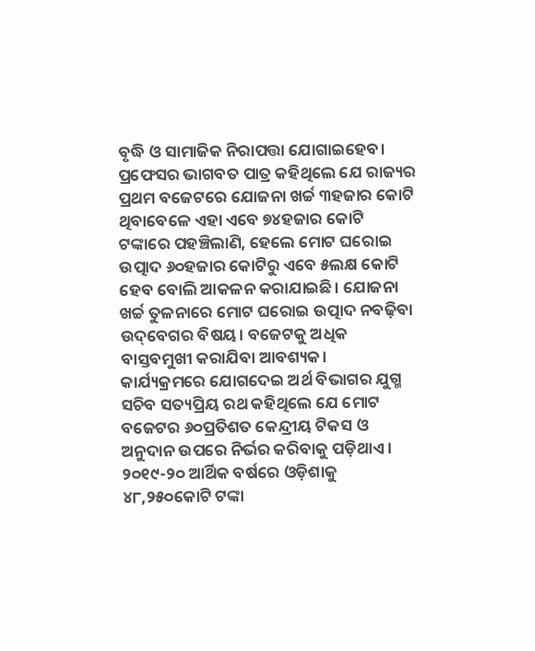ବୃଦ୍ଧି ଓ ସାମାଜିକ ନିରାପତ୍ତା ଯୋଗାଇହେବ। ପ୍ରଫେସର ଭାଗବତ ପାତ୍ର କହିଥିଲେ ଯେ ରାଜ୍ୟର ପ୍ରଥମ ବଜେଟରେ ଯୋଜନା ଖର୍ଚ୍ଚ ୩ହଜାର କୋଟି ଥିବାବେଳେ ଏହା ଏବେ ୭୪ହଜାର କୋଟି ଟଙ୍କାରେ ପହଞ୍ଚିଲାଣି, ହେଲେ ମୋଟ ଘରୋଇ ଉତ୍ପାଦ ୬୦ହଜାର କୋଟିରୁ ଏବେ ୫ଲକ୍ଷ କୋଟି ହେବ ବୋଲି ଆକଳନ କରାଯାଇଛି। ଯୋଜନା ଖର୍ଚ୍ଚ ତୁଳନାରେ ମୋଟ ଘରୋଇ ଉତ୍ପାଦ ନବଢ଼ିବା ଉଦ୍‌ବେଗର ବିଷୟ। ବଜେଟକୁ ଅଧିକ ବାସ୍ତବମୁଖୀ କରାଯିବା ଆବଶ୍ୟକ।
କାର୍ଯ୍ୟକ୍ରମରେ ଯୋଗଦେଇ ଅର୍ଥ ବିଭାଗର ଯୁଗ୍ମ ସଚିବ ସତ୍ୟପ୍ରିୟ ରଥ କହିଥିଲେ ଯେ ମୋଟ ବଜେଟର ୬୦ପ୍ରତିଶତ କେନ୍ଦ୍ରୀୟ ଟିକସ ଓ ଅନୁଦାନ ଉପରେ ନିର୍ଭର କରିବାକୁ ପଡ଼ିଥାଏ। ୨୦୧୯-୨୦ ଆର୍ଥିକ ବର୍ଷରେ ଓଡ଼ିଶାକୁ ୪୮,୨୫୦କୋଟି ଟଙ୍କା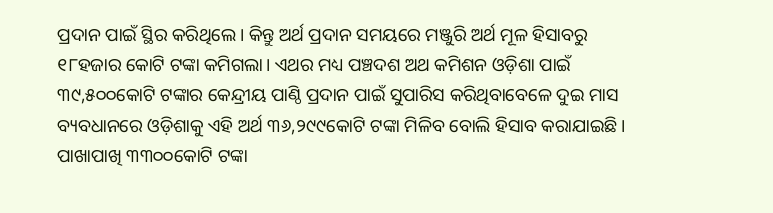ପ୍ରଦାନ ପାଇଁ ସ୍ଥିର କରିଥିଲେ। କିନ୍ତୁ ଅର୍ଥ ପ୍ରଦାନ ସମୟରେ ମଞ୍ଜୁରି ଅର୍ଥ ମୂଳ ହିସାବରୁ ୧୮ହଜାର କୋଟି ଟଙ୍କା କମିଗଲା। ଏଥର ମଧ୍ୟ ପଞ୍ଚଦଶ ଅଥ କମିଶନ ଓଡ଼ିଶା ପାଇଁ ୩୯,୫୦୦କୋଟି ଟଙ୍କାର କେନ୍ଦ୍ରୀୟ ପାଣ୍ଠି ପ୍ରଦାନ ପାଇଁ ସୁପାରିସ କରିଥିବାବେଳେ ଦୁଇ ମାସ ବ୍ୟବଧାନରେ ଓଡ଼ିଶାକୁ ଏହି ଅର୍ଥ ୩୬,୨୯୯କୋଟି ଟଙ୍କା ମିଳିବ ବୋଲି ହିସାବ କରାଯାଇଛି। ପାଖାପାଖି ୩୩୦୦କୋଟି ଟଙ୍କା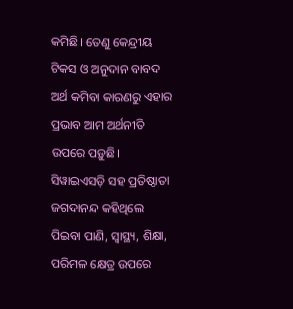କମିଛି। ତେଣୁ କେନ୍ଦ୍ରୀୟ ଟିକସ ଓ ଅନୁଦାନ ବାବଦ ଅର୍ଥ କମିବା କାରଣରୁ ଏହାର ପ୍ରଭାବ ଆମ ଅର୍ଥନୀତି ଉପରେ ପଡ଼ୁଛି।
ସିୱାଇଏସଡ଼ି ସହ ପ୍ରତିଷ୍ଠାତା ଜଗଦାନନ୍ଦ କହିଥିଲେ ପିଇବା ପାଣି, ସ୍ବାସ୍ଥ୍ୟ, ଶିକ୍ଷା, ପରିମଳ କ୍ଷେତ୍ର ଉପରେ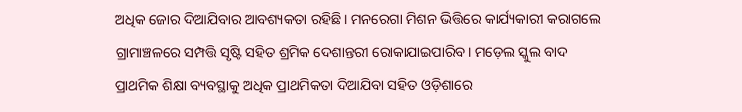ଅଧିକ ଜୋର ଦିଆଯିବାର ଆବଶ୍ୟକତା ରହିଛି। ମନରେଗା ମିଶନ ଭିତ୍ତିରେ କାର୍ଯ୍ୟକାରୀ କରାଗଲେ ଗ୍ରାମାଞ୍ଚଳରେ ସମ୍ପତ୍ତି ସୃଷ୍ଟି ସହିତ ଶ୍ରମିକ ଦେଶାନ୍ତରୀ ରୋକାଯାଇପାରିବ। ମଡ଼େଲ ସ୍କୁଲ ବାଦ ପ୍ରାଥମିକ ଶିକ୍ଷା ବ୍ୟବସ୍ଥାକୁ ଅଧିକ ପ୍ରାଥମିକତା ଦିଆଯିବା ସହିତ ଓଡ଼ିଶାରେ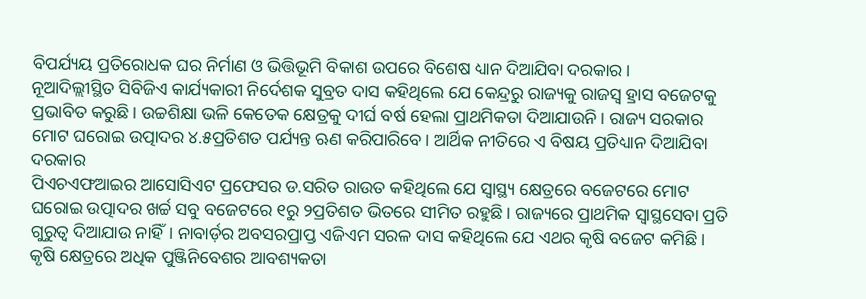ବିପର୍ଯ୍ୟୟ ପ୍ରତିରୋଧକ ଘର ନିର୍ମାଣ ଓ ଭିତ୍ତିଭୂମି ବିକାଶ ଉପରେ ବିଶେଷ ଧ୍ୟାନ ଦିଆଯିବା ଦରକାର।
ନୂଆଦିଲ୍ଲୀସ୍ଥିତ ସିବିଜିଏ କାର୍ଯ୍ୟକାରୀ ନିର୍ଦେଶକ ସୁବ୍ରତ ଦାସ କହିଥିଲେ ଯେ କେନ୍ଦ୍ରରୁ ରାଜ୍ୟକୁ ରାଜସ୍ବ ହ୍ରାସ ବଜେଟକୁ ପ୍ରଭାବିତ କରୁଛି। ଉଚ୍ଚଶିକ୍ଷା ଭଳି କେତେକ କ୍ଷେତ୍ରକୁ ଦୀର୍ଘ ବର୍ଷ ହେଲା ପ୍ରାଥମିକତା ଦିଆଯାଉନି। ରାଜ୍ୟ ସରକାର ମୋଟ ଘରୋଇ ଉତ୍ପାଦର ୪.୫ପ୍ରତିଶତ ପର୍ଯ୍ୟନ୍ତ ଋଣ କରିପାରିବେ। ଆର୍ଥିକ ନୀତିରେ ଏ ବିଷୟ ପ୍ରତିଧ୍ୟାନ ଦିଆଯିବା ଦରକାର
ପିଏଚଏଫଆଇର ଆସୋସିଏଟ ପ୍ରଫେସର ଡ.ସରିତ ରାଉତ କହିଥିଲେ ଯେ ସ୍ବାସ୍ଥ୍ୟ କ୍ଷେତ୍ରରେ ବଜେଟରେ ମୋଟ ଘରୋଇ ଉତ୍ପାଦର ଖର୍ଚ୍ଚ ସବୁ ବଜେଟରେ ୧ରୁ ୨ପ୍ରତିଶତ ଭିତରେ ସୀମିତ ରହୁଛି। ରାଜ୍ୟରେ ପ୍ରାଥମିକ ସ୍ବାସ୍ଥସେବା ପ୍ରତି ଗୁରୁତ୍ବ ଦିଆଯାଉ ନାହିଁ। ନାବାର୍ଡ଼ର ଅବସରପ୍ରାପ୍ତ ଏଜିଏମ ସରଳ ଦାସ କହିଥିଲେ ଯେ ଏଥର କୃଷି ବଜେଟ କମିଛି। କୃଷି କ୍ଷେତ୍ରରେ ଅଧିକ ପୁଞ୍ଜିନିବେଶର ଆବଶ୍ୟକତା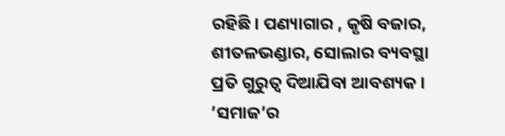ରହିଛି। ପଣ୍ୟାଗାର , କୃଷି ବଜାର, ଶୀତଳଭଣ୍ଡାର, ସୋଲାର ବ୍ୟବସ୍ଥା ପ୍ରତି ଗୁରୁତ୍ବ ଦିଆଯିବା ଆବଶ୍ୟକ। ’ସମାଜ’ର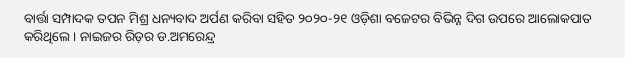ବାର୍ତ୍ତା ସମ୍ପାଦକ ତପନ ମିଶ୍ର ଧନ୍ୟବାଦ ଅର୍ପଣ କରିବା ସହିତ ୨୦୨୦-୨୧ ଓଡ଼ିଶା ବଜେଟର ବିଭିନ୍ନ ଦିଗ ଉପରେ ଆଲୋକପାତ କରିଥିଲେ। ନାଇଜର ରିଡ଼ର ଡ.ଅମରେନ୍ଦ୍ର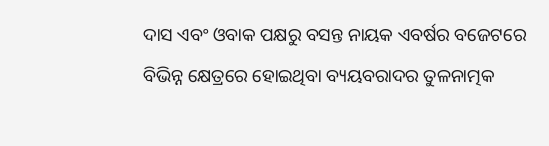ଦାସ ଏବଂ ଓବାକ ପକ୍ଷରୁ ବସନ୍ତ ନାୟକ ଏବର୍ଷର ବଜେଟରେ ବିଭିନ୍ନ କ୍ଷେତ୍ରରେ ହୋଇଥିବା ବ୍ୟୟବରାଦର ତୁଳନାତ୍ମକ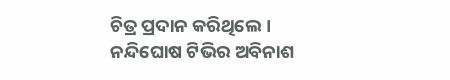ଚିତ୍ର ପ୍ରଦାନ କରିଥିଲେ। ନନ୍ଦିଘୋଷ ଟିଭିର ଅବିନାଶ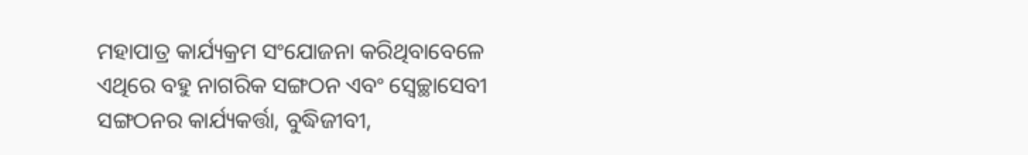ମହାପାତ୍ର କାର୍ଯ୍ୟକ୍ରମ ସଂଯୋଜନା କରିଥିବାବେଳେ ଏଥିରେ ବହୁ ନାଗରିକ ସଙ୍ଗଠନ ଏବଂ ସ୍ବେଚ୍ଛାସେବୀ ସଙ୍ଗଠନର କାର୍ଯ୍ୟକର୍ତ୍ତା, ବୁଦ୍ଧିଜୀବୀ,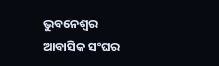ଭୁବନେଶ୍ବର ଆବାସିକ ସଂଘର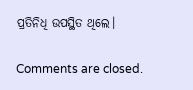ପ୍ରତିନିଧି ଉପସ୍ଥିତ ଥିଲେ।

Comments are closed.